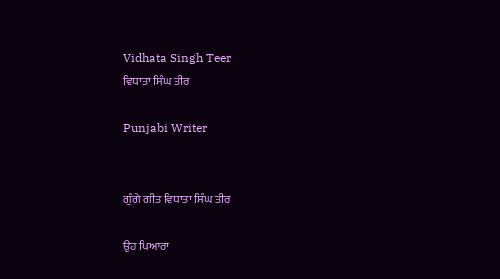Vidhata Singh Teer
ਵਿਧਾਤਾ ਸਿੰਘ ਤੀਰ

Punjabi Writer


ਗੁੰਗੇ ਗੀਤ ਵਿਧਾਤਾ ਸਿੰਘ ਤੀਰ

ਉਹ ਪਿਆਰਾ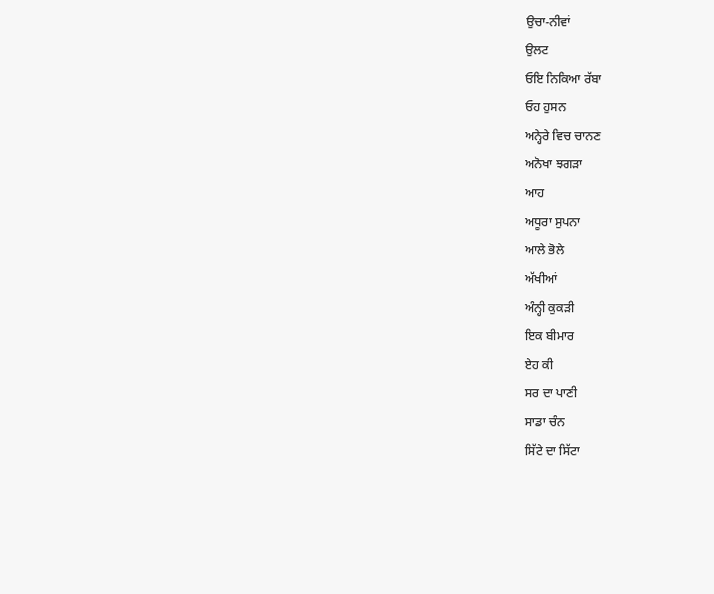ਉਚਾ-ਨੀਵਾਂ
ਉਲਟ
ਓਇ ਨਿਕਿਆ ਰੱਬਾ
ਓਹ ਹੁਸਨ
ਅਨ੍ਹੇਰੇ ਵਿਚ ਚਾਨਣ
ਅਨੋਖਾ ਝਗੜਾ
ਆਹ
ਅਧੂਰਾ ਸੁਪਨਾ
ਆਲੇ ਭੋਲੇ
ਅੱਖੀਆਂ
ਅੰਨ੍ਹੀ ਕੁਕੜੀ
ਇਕ ਬੀਮਾਰ
ਏਹ ਕੀ
ਸਰ ਦਾ ਪਾਣੀ
ਸਾਡਾ ਚੰਨ
ਸਿੱਟੇ ਦਾ ਸਿੱਟਾ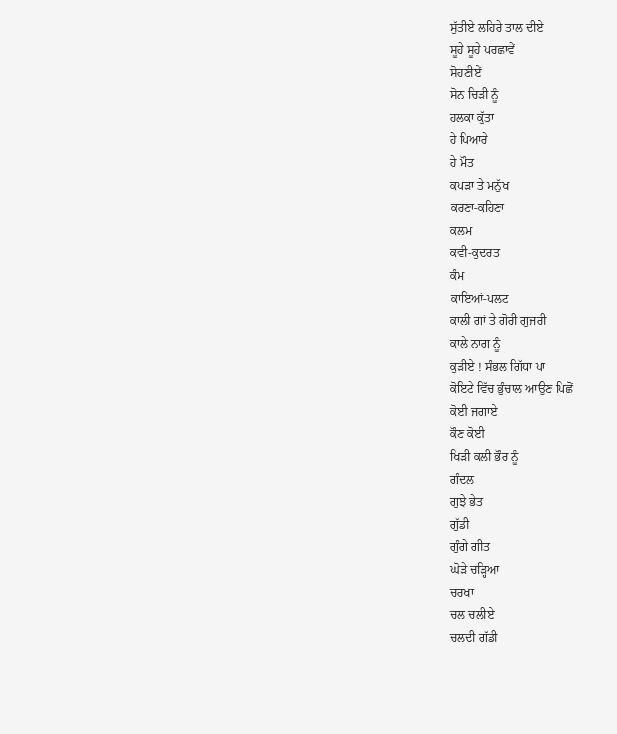ਸੁੱਤੀਏ ਲਹਿਰੇ ਤਾਲ ਦੀਏ
ਸੂਹੇ ਸੂਹੇ ਪਰਛਾਵੇਂ
ਸੋਹਣੀਏਂ
ਸੋਨ ਚਿੜੀ ਨੂੰ
ਹਲਕਾ ਕੁੱਤਾ
ਹੇ ਪਿਆਰੇ
ਹੇ ਮੌਤ
ਕਪੜਾ ਤੇ ਮਨੁੱਖ
ਕਰਣਾ-ਕਹਿਣਾ
ਕਲਮ
ਕਵੀ-ਕੁਦਰਤ
ਕੰਮ
ਕਾਇਆਂ-ਪਲਟ
ਕਾਲੀ ਗਾਂ ਤੇ ਗੋਰੀ ਗੁਜਰੀ
ਕਾਲੇ ਨਾਗ ਨੂੰ
ਕੁੜੀਏ ! ਸੰਭਲ ਗਿੱਧਾ ਪਾ
ਕੋਇਟੇ ਵਿੱਚ ਭੁੰਚਾਲ ਆਉਣ ਪਿਛੋਂ
ਕੋਈ ਜਗਾਏ
ਕੌਣ ਕੋਈ
ਖਿੜੀ ਕਲੀ ਭੌਰ ਨੂੰ
ਗੰਦਲ
ਗੁਝੇ ਭੇਤ
ਗੁੱਡੀ
ਗੁੰਗੇ ਗੀਤ
ਘੋੜੇ ਚੜ੍ਹਿਆ
ਚਰਖਾ
ਚਲ ਚਲੀਏ
ਚਲਦੀ ਗੱਡੀ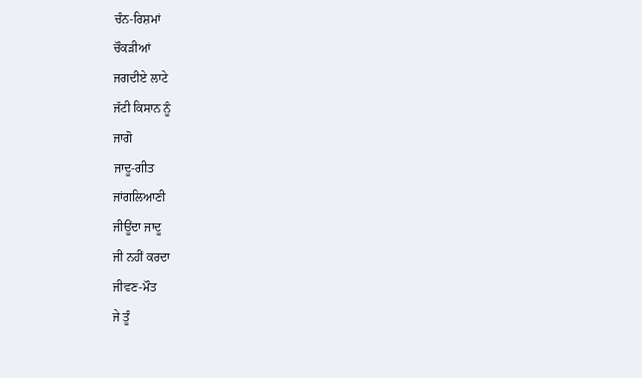ਚੰਨ-ਰਿਸ਼ਮਾਂ
ਚੌਕੜੀਆਂ
ਜਗਦੀਏ ਲਾਟੇ
ਜੱਟੀ ਕਿਸਾਨ ਨੂੰ
ਜਾਗੋ
ਜਾਦੂ-ਗੀਤ
ਜਾਂਗਲਿਆਣੀ
ਜੀਊਂਦਾ ਜਾਦੂ
ਜੀ ਨਹੀਂ ਕਰਦਾ
ਜੀਵਣ-ਮੌਤ
ਜੇ ਤੂੰ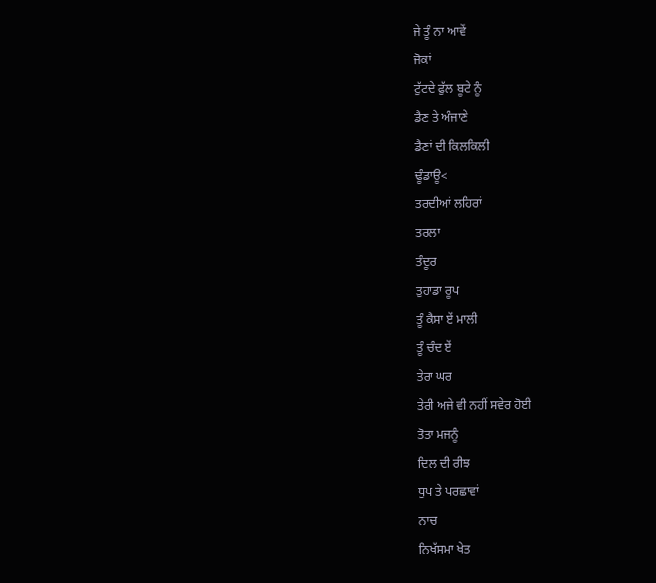ਜੇ ਤੂੰ ਨਾ ਆਵੇਂ
ਜੋਕਾਂ
ਟੁੱਟਦੇ ਫੁੱਲ ਬੂਟੇ ਨੂੰ
ਡੈਣ ਤੇ ਅੰਜਾਣੇ
ਡੈਣਾਂ ਦੀ ਕਿਲਕਿਲੀ
ਢੂੰਡਾਊ<
ਤਰਦੀਆਂ ਲਹਿਰਾਂ
ਤਰਲਾ
ਤੰਦੂਰ
ਤੁਹਾਡਾ ਰੂਪ
ਤੂੰ ਕੈਸਾ ਏਂ ਮਾਲੀ
ਤੂੰ ਚੰਦ ਏਂ
ਤੇਰਾ ਘਰ
ਤੇਰੀ ਅਜੇ ਵੀ ਨਹੀਂ ਸਵੇਰ ਹੋਈ
ਤੋਤਾ ਮਜਨੂੰ
ਦਿਲ ਦੀ ਰੀਝ
ਧੁਪ ਤੇ ਪਰਛਾਵਾਂ
ਨਾਚ
ਨਿਖੱਸਮਾ ਖੇਤ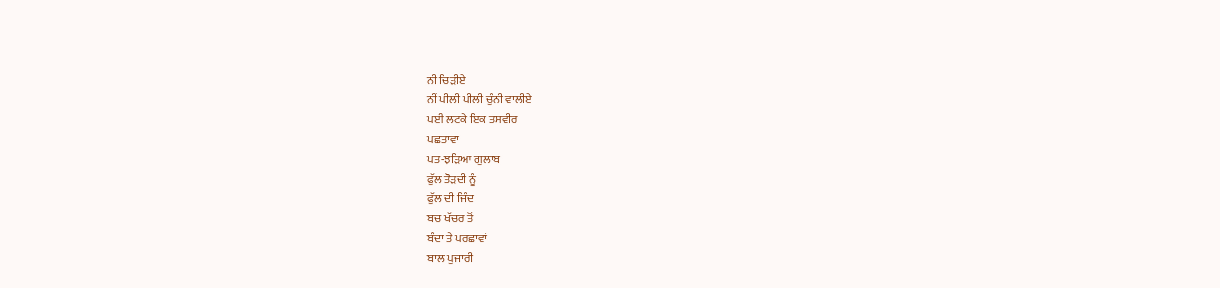ਨੀ ਚਿੜੀਏ
ਨੀਂ ਪੀਲੀ ਪੀਲੀ ਚੁੰਨੀ ਵਾਲੀਏ
ਪਈ ਲਟਕੇ ਇਕ ਤਸਵੀਰ
ਪਛਤਾਵਾ
ਪਤ-ਝੜਿਆ ਗੁਲਾਬ
ਫੁੱਲ ਤੋੜਦੀ ਨੂੰ
ਫੁੱਲ ਦੀ ਜਿੰਦ
ਬਚ ਖੱਚਰ ਤੋਂ
ਬੰਦਾ ਤੇ ਪਰਛਾਵਾਂ
ਬਾਲ ਪੁਜਾਰੀ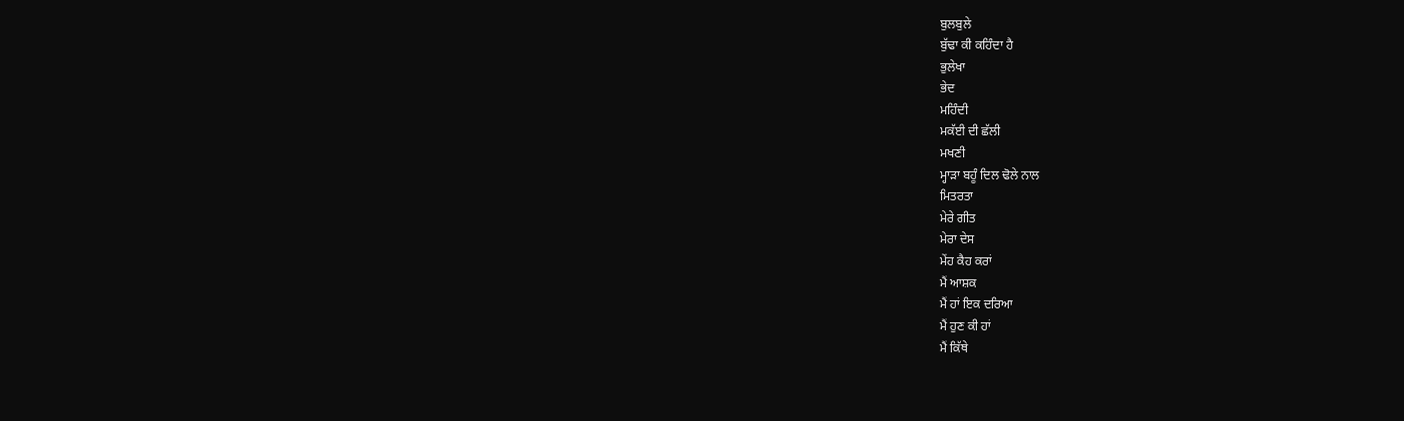ਬੁਲਬੁਲੇ
ਬੁੱਢਾ ਕੀ ਕਹਿੰਦਾ ਹੈ
ਭੁਲੇਖਾ
ਭੇਦ
ਮਹਿੰਦੀ
ਮਕੱਈ ਦੀ ਛੱਲੀ
ਮਖਣੀ
ਮ੍ਹਾੜਾ ਬਹੂੰ ਦਿਲ ਢੋਲੇ ਨਾਲ
ਮਿਤਰਤਾ
ਮੇਰੇ ਗੀਤ
ਮੇਰਾ ਦੇਸ
ਮੇਂਹ ਕੈਹ ਕਰਾਂ
ਮੈਂ ਆਸ਼ਕ
ਮੈਂ ਹਾਂ ਇਕ ਦਰਿਆ
ਮੈਂ ਹੁਣ ਕੀ ਹਾਂ
ਮੈਂ ਕਿੱਥੇ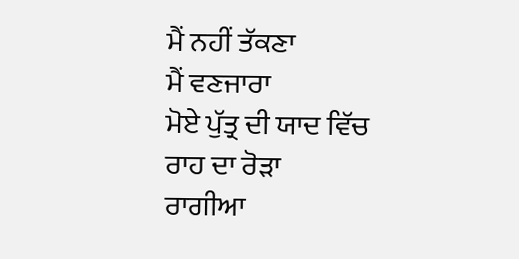ਮੈਂ ਨਹੀਂ ਤੱਕਣਾ
ਮੈਂ ਵਣਜਾਰਾ
ਮੋਏ ਪੁੱਤ੍ਰ ਦੀ ਯਾਦ ਵਿੱਚ
ਰਾਹ ਦਾ ਰੋੜਾ
ਰਾਗੀਆ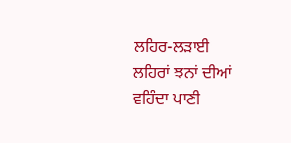ਲਹਿਰ-ਲੜਾਈ
ਲਹਿਰਾਂ ਝਨਾਂ ਦੀਆਂ
ਵਹਿੰਦਾ ਪਾਣੀ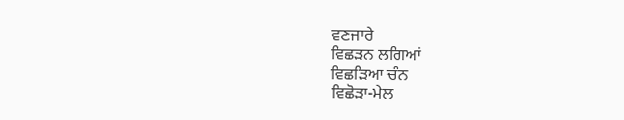ਵਣਜਾਰੇ
ਵਿਛੜਨ ਲਗਿਆਂ
ਵਿਛੜਿਆ ਚੰਨ
ਵਿਛੋੜਾ-ਮੇਲ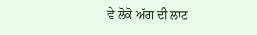ਵੇ ਲੋਕੋ ਅੱਗ ਦੀ ਲਾਟ